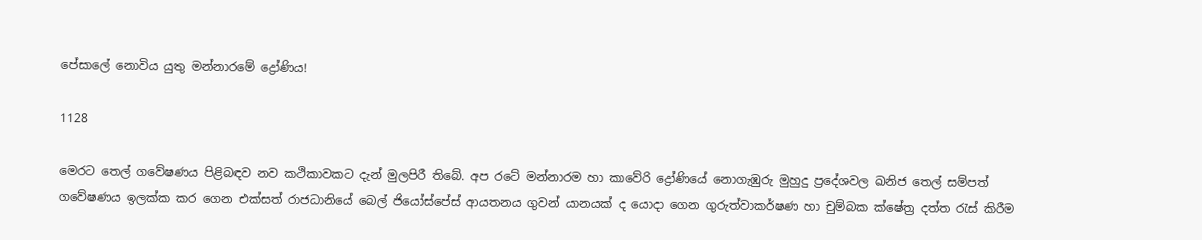පේසාලේ නොවිය යුතු මන්නාරමේ ද්‍රෝණිය!

1128

මෙරට තෙල් ගවේෂණය පිළිබඳව නව කථිකාවකට දැන් මුලපිරී තිබේ. අප රටේ මන්නාරම හා කාවේරි ද්‍රෝණියේ නොගැඹුරු මුහුදු ප්‍රදේශවල ඛනිජ තෙල් සම්පත් ගවේෂණය ඉලක්ක කර ගෙන එක්සත් රාජධානියේ බෙල් ජියෝස්පේස් ආයතනය ගුවන් යානයක් ද යොදා ගෙන ගුරුත්වාකර්ෂණ හා චුම්බක ක්ෂේත්‍ර දත්ත රැස් කිරීම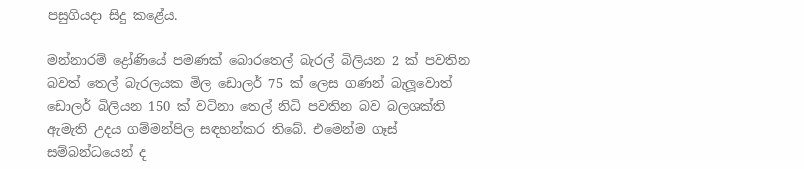පසුගියදා සිදු කළේය.

මන්නාරම් ද්‍රෝණියේ පමණක් බොරතෙල් බැරල් බිලියන 2 ක් පවතින බවත් තෙල් බැරලයක මිල ඩොලර් 75 ක් ලෙස ගණන් බැලූවොත් ඩොලර් බිලියන 150 ක් වටිනා තෙල් නිධි පවතින බව බලශක්ති ඇමැති උදය ගම්මන්පිල සඳහන්කර තිබේ. එමෙන්ම ගෑස් සම්බන්ධයෙන් ද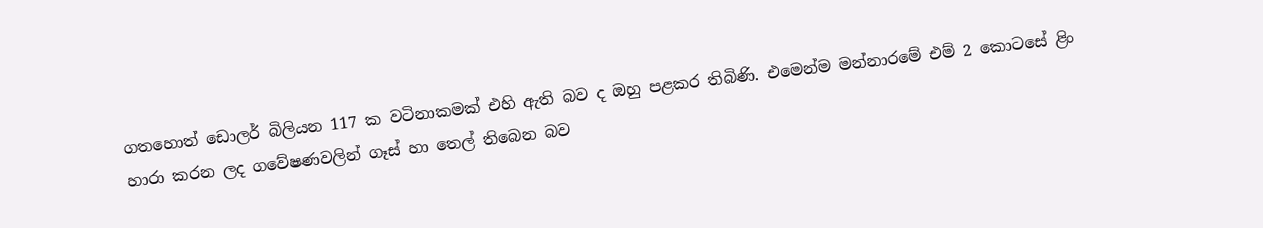ගතහොත් ඩොලර් බිලියන 117 ක වටිනාකමක් එහි ඇති බව ද ඔහු පළකර තිබිණි. එමෙන්ම මන්නාරමේ එම් 2 කොටසේ ළිං හාරා කරන ලද ගවේෂණවලින් ගෑස් හා තෙල් තිබෙන බව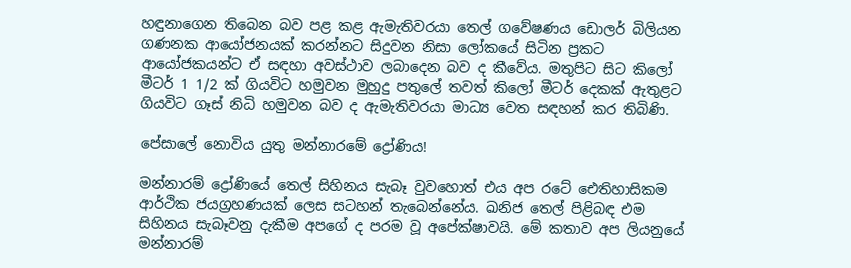හඳුනාගෙන තිබෙන බව පළ කළ ඇමැතිවරයා තෙල් ගවේෂණය ඩොලර් බිලියන ගණනක ආයෝජනයක් කරන්නට සිදුවන නිසා ලෝකයේ සිටින ප්‍රකට ආයෝජකයන්ට ඒ සඳහා අවස්ථාව ලබාදෙන බව ද කීවේය. මතුපිට සිට කිලෝ මීටර් 1 1/2 ක් ගියවිට හමුවන මුහුදු පතුලේ තවත් කිලෝ මීටර් දෙකක් ඇතුළට ගියවිට ගෑස් නිධි හමුවන බව ද ඇමැතිවරයා මාධ්‍ය වෙත සඳහන් කර තිබිණි.

පේසාලේ නොවිය යුතු මන්නාරමේ ද්‍රෝණිය!

මන්නාරම් ද්‍රෝණියේ තෙල් සිහිනය සැබෑ වුවහොත් එය අප රටේ ඓතිහාසිකම ආර්ථික ජයග්‍රහණයක් ලෙස සටහන් තැබෙන්නේය. ඛනිජ තෙල් පිළිබඳ එම සිහිනය සැබෑවනු දැකීම අපගේ ද පරම වූ අපේක්ෂාවයි. මේ කතාව අප ලියනුයේ මන්නාරම්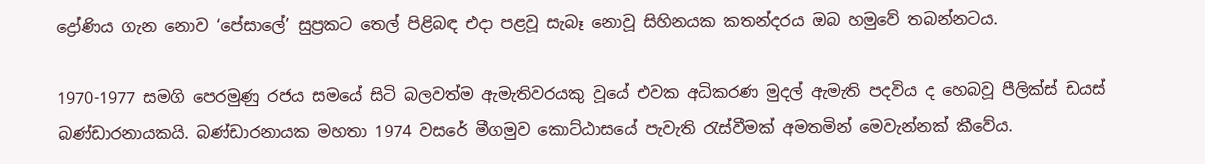ද්‍රෝණිය ගැන නොව ‘පේසාලේ’ සුප්‍රකට තෙල් පිළිබඳ එදා පළවූ සැබෑ නොවූ සිහිනයක කතන්දරය ඔබ හමුවේ තබන්නටය.

1970-1977 සමගි පෙරමුණු රජය සමයේ සිටි බලවත්ම ඇමැතිවරයකු වූයේ එවක අධිකරණ මුදල් ඇමැති පදවිය ද හෙබවූ පීලික්ස් ඩයස් බණ්ඩාරනායකයි. බණ්ඩාරනායක මහතා 1974 වසරේ මීගමුව කොට්ඨාසයේ පැවැති රැස්වීමක් අමතමින් මෙවැන්නක් කීවේය.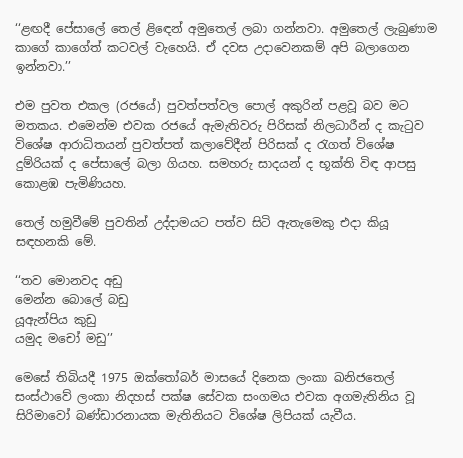‘‘ළඟදී පේසාලේ තෙල් ළිඳෙන් අමුතෙල් ලබා ගන්නවා. අමුතෙල් ලැබුණාම කාගේ කාගේත් කටවල් වැහෙයි. ඒ දවස උදාවෙනකම් අපි බලාගෙන ඉන්නවා.’’

එම පුවත එකල (රජයේ) පුවත්පත්වල පොල් අකුරින් පළවූ බව මට මතකය. එමෙන්ම එවක රජයේ ඇමැතිවරු පිරිසක් නිලධාරීන් ද කැටුව විශේෂ ආරාධිතයන් පුවත්පත් කලාවේදීන් පිරිසක් ද රැගත් විශේෂ දුම්රියක් ද පේසාලේ බලා ගියහ. සමහරු සාදයන් ද භූක්ති විඳ ආපසු කොළඹ පැමිණියහ.

තෙල් හමුවීමේ පුවතින් උද්දාමයට පත්ව සිටි ඇතැමෙකු එදා කියූ සඳහනකි මේ.

‘‘තව මොනවද අඩු
මෙන්න බොලේ බඩු
යූඇන්පිය කුඩු
යමුද මචෝ මඩු’’

මෙසේ තිබියදී 1975 ඔක්තෝබර් මාසයේ දිනෙක ලංකා ඛනිජතෙල් සංස්ථාවේ ලංකා නිදහස් පක්ෂ සේවක සංගමය එවක අගමැතිනිය වූ සිරිමාවෝ බණ්ඩාරනායක මැතිනියට විශේෂ ලිපියක් යැවීය.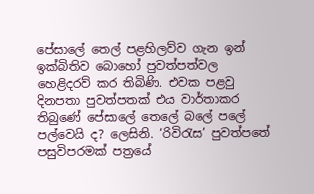පේසාලේ තෙල් පළහිලව්ව ගැන ඉන් ඉක්බිතිව බොහෝ පුවත්පත්වල හෙළිදරව් කර තිබිණි. එවක පළවු දිනපතා පුවත්පතක් එය වාර්තාකර තිබුණේ පේසාලේ තෙලේ බලේ පලේ පල්වෙයි ද? ලෙසිනි. ‘රිවිරැස’ පුවත්පතේ පසුවිපරමක් පත්‍රයේ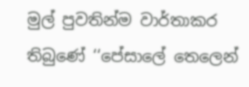මුල් පුවතින්ම වාර්තාකර තිබුණේ ‘‘පේසාලේ තෙලෙන්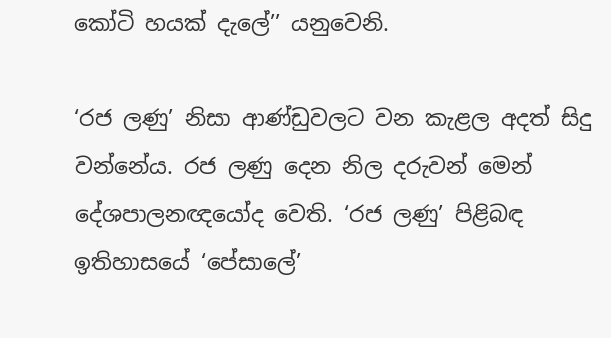කෝටි හයක් දැලේ’’ යනුවෙනි.

‘රජ ලණු’ නිසා ආණ්ඩුවලට වන කැළල අදත් සිදු වන්නේය. රජ ලණු දෙන නිල දරුවන් මෙන් දේශපාලනඥයෝද වෙති. ‘රජ ලණු’ පිළිබඳ ඉතිහාසයේ ‘පේසාලේ’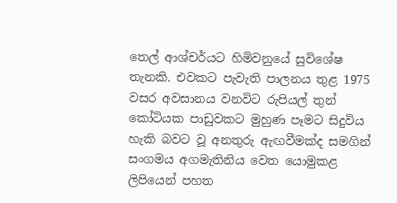තෙල් ආශ්චර්යට හිමිවනුයේ සුවිශේෂ තැනකි. එවකට පැවැති පාලනය තුළ 1975 වසර අවසානය වනවිට රුපියල් තුන් කෝටියක පාඩුවකට මුහුණ පෑමට සිදුවිය හැකි බවට වූ අනතුරු ඇඟවීමක්ද සමගින් සංගමය අගමැතිනිය වෙත යොමුකළ ලිපියෙන් පහත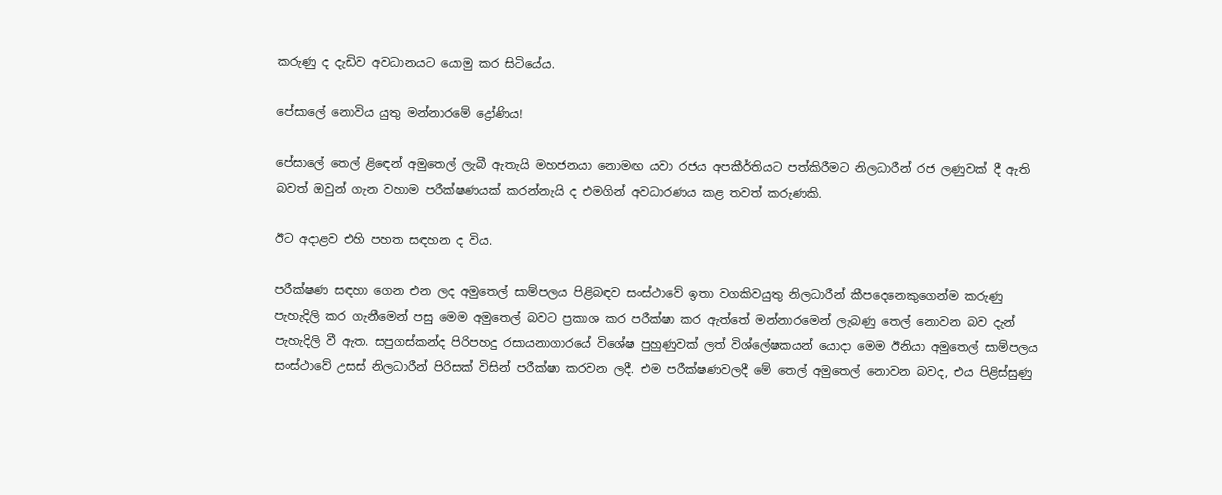කරුණු ද දැඩිව අවධානයට යොමු කර සිටියේය.

පේසාලේ නොවිය යුතු මන්නාරමේ ද්‍රෝණිය!

පේසාලේ තෙල් ළිඳෙන් අමුතෙල් ලැබී ඇතැයි මහජනයා නොමඟ යවා රජය අපකීර්තියට පත්කිරීමට නිලධාරීන් රජ ලණුවක් දී ඇති බවත් ඔවුන් ගැන වහාම පරීක්ෂණයක් කරන්නැයි ද එමගින් අවධාරණය කළ තවත් කරුණකි.

ඊට අදාළව එහි පහත සඳහන ද විය.

පරීක්ෂණ සඳහා ගෙන එන ලද අමුතෙල් සාම්පලය පිළිබඳව සංස්ථාවේ ඉතා වගකිවයුතු නිලධාරීන් කීපදෙනෙකුගෙන්ම කරුණු පැහැදිලි කර ගැනීමෙන් පසු මෙම අමුතෙල් බවට ප්‍රකාශ කර පරීක්ෂා කර ඇත්තේ මන්නාරමෙන් ලැබණු තෙල් නොවන බව දැන් පැහැදිලි වී ඇත. සපුගස්කන්ද පිරිපහදු රසායනාගාරයේ විශේෂ පුහුණුවක් ලත් විශ්ලේෂකයන් යොදා මෙම ඊනියා අමුතෙල් සාම්පලය සංස්ථාවේ උසස් නිලධාරීන් පිරිසක් විසින් පරීක්ෂා කරවන ලදී. එම පරීක්ෂණවලදී මේ තෙල් අමුතෙල් නොවන බවද, එය පිළිස්සුණු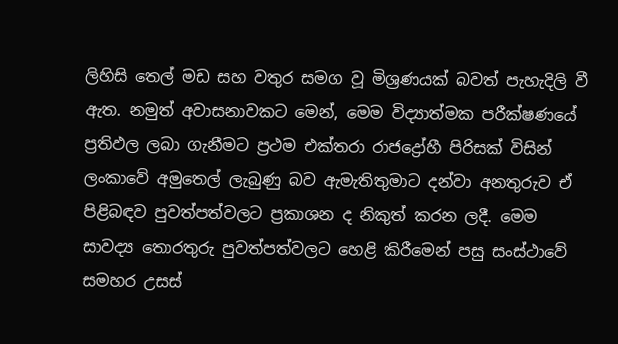ලිහිසි තෙල් මඩ සහ වතුර සමග වූ මිශ්‍රණයක් බවත් පැහැදිලි වී ඇත. නමුත් අවාසනාවකට මෙන්, මෙම විද්‍යාත්මක පරීක්ෂණයේ ප්‍රතිඵල ලබා ගැනීමට ප්‍රථම එක්තරා රාජද්‍රෝහී පිරිසක් විසින් ලංකාවේ අමුතෙල් ලැබුණු බව ඇමැතිතුමාට දන්වා අනතුරුව ඒ පිළිබඳව පුවත්පත්වලට ප්‍රකාශන ද නිකුත් කරන ලදී. මෙම සාවද්‍ය තොරතුරු පුවත්පත්වලට හෙළි කිරීමෙන් පසු සංස්ථාවේ සමහර උසස්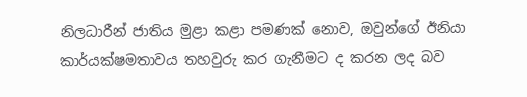නිලධාරීන් ජාතිය මුළා කළා පමණක් නොව, ඔවුන්ගේ ඊනියා කාර්යක්ෂමතාවය තහවුරු කර ගැනීමට ද කරන ලද බව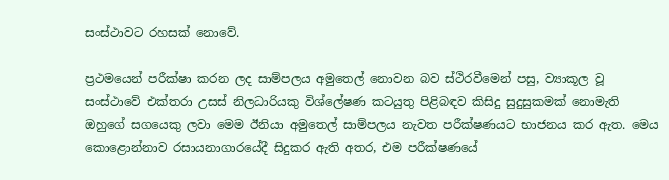සංස්ථාවට රහසක් නොවේ.

ප්‍රථමයෙන් පරීක්ෂා කරන ලද සාම්පලය අමුතෙල් නොවන බව ස්ථිරවීමෙන් පසු, ව්‍යාකූල වූ සංස්ථාවේ එක්තරා උසස් නිලධාරියකු විශ්ලේෂණ කටයුතු පිළිබඳව කිසිදු සුදුසුකමක් නොමැති ඔහුගේ සගයෙකු ලවා මෙම ඊනියා අමුතෙල් සාම්පලය නැවත පරීක්ෂණයට භාජනය කර ඇත. මෙය කොළොන්නාව රසායනාගාරයේදී සිදුකර ඇති අතර, එම පරීක්ෂණයේ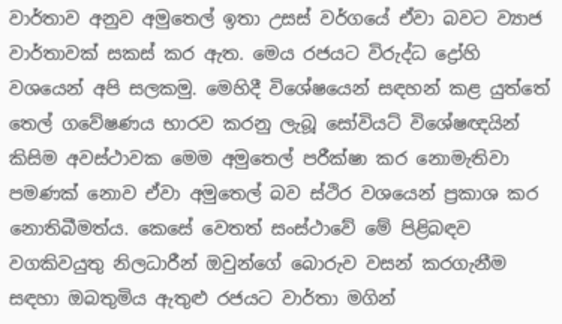වාර්තාව අනුව අමුතෙල් ඉතා උසස් වර්ගයේ ඒවා බවට ව්‍යාජ වාර්තාවක් සකස් කර ඇත. මෙය රජයට විරුද්ධ ද්‍රෝහි වශයෙන් අපි සලකමු. මෙහිදී විශේෂයෙන් සඳහන් කළ යුත්තේ තෙල් ගවේෂණය භාරව කරනු ලැබූ සෝවියට් විශේෂඥයින් කිසිම අවස්ථාවක මෙම අමුතෙල් පරීක්ෂා කර නොමැතිවා පමණක් නොව ඒවා අමුතෙල් බව ස්ථිර වශයෙන් ප්‍රකාශ කර නොතිබීමත්ය. කෙසේ වෙතත් සංස්ථාවේ මේ පිළිබඳව වගකිවයුතු නිලධාරීන් ඔවුන්ගේ බොරුව වසන් කරගැනීම සඳහා ඔබතුමිය ඇතුළු රජයට වාර්තා මගින්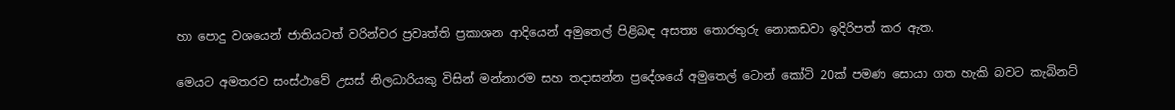හා පොදු වශයෙන් ජාතියටත් වරින්වර ප්‍රවෘත්ති ප්‍රකාශන ආදියෙන් අමුතෙල් පිළිබඳ අසත්‍ය තොරතුරු නොකඩවා ඉදිරිපත් කර ඇත.

මෙයට අමතරව සංස්ථාවේ උසස් නිලධාරියකු විසින් මන්නාරම සහ තදාසන්න ප්‍රදේශයේ අමුතෙල් ටොන් කෝටි 20ක් පමණ සොයා ගත හැකි බවට කැබිනට්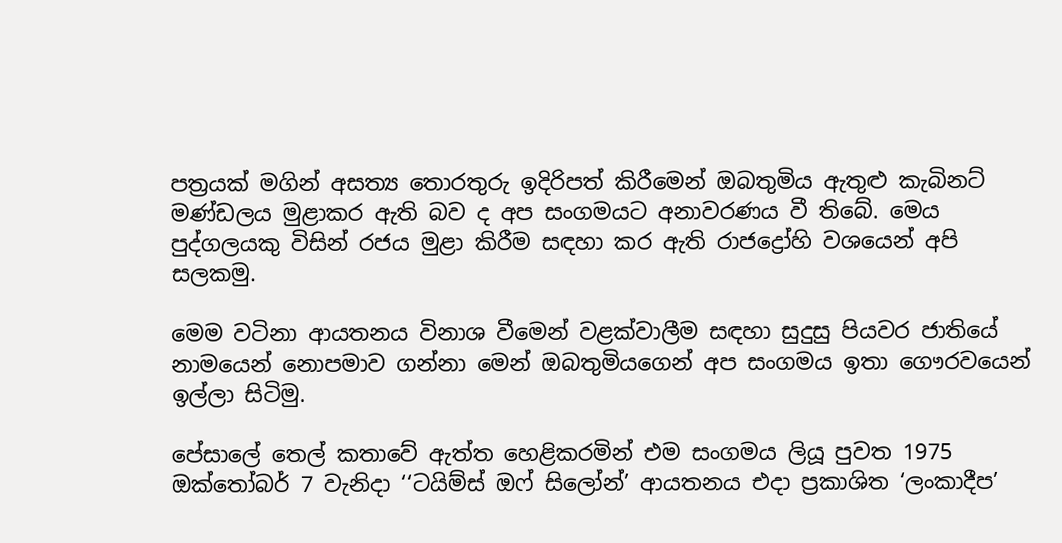පත්‍රයක් මගින් අසත්‍ය තොරතුරු ඉදිරිපත් කිරීමෙන් ඔබතුමිය ඇතුළු කැබිනට් මණ්ඩලය මුළාකර ඇති බව ද අප සංගමයට අනාවරණය වී තිබේ. මෙය පුද්ගලයකු විසින් රජය මුළා කිරීම සඳහා කර ඇති රාජද්‍රෝහි වශයෙන් අපි සලකමු.

මෙම වටිනා ආයතනය විනාශ වීමෙන් වළක්වාලීම සඳහා සුදුසු පියවර ජාතියේ නාමයෙන් නොපමාව ගන්නා මෙන් ඔබතුමියගෙන් අප සංගමය ඉතා ගෞරවයෙන් ඉල්ලා සිටිමු.

පේසාලේ තෙල් කතාවේ ඇත්ත හෙළිකරමින් එම සංගමය ලියූ පුවත 1975 ඔක්තෝබර් 7 වැනිදා ‘‘ටයිම්ස් ඔෆ් සිලෝන්’ ආයතනය එදා ප්‍රකාශිත ‘ලංකාදීප’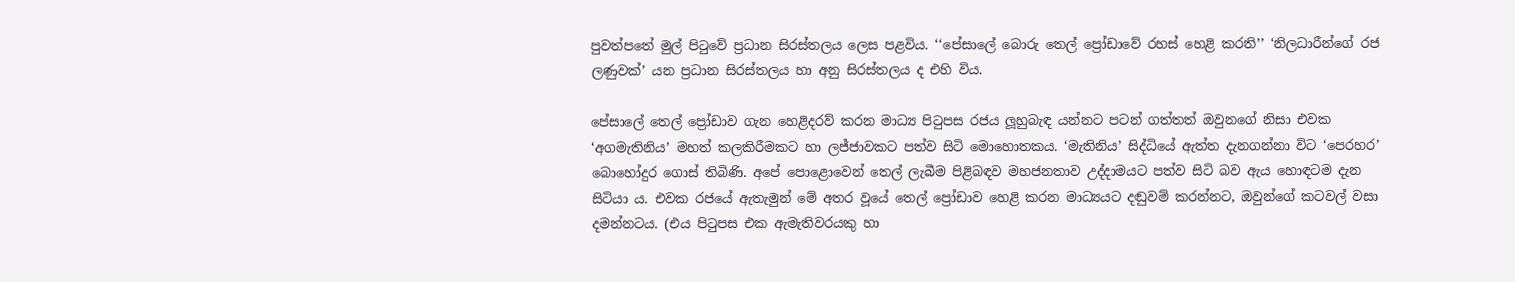පුවත්පතේ මුල් පිටුවේ ප්‍රධාන සිරස්තලය ලෙස පළවිය. ‘‘පේසාලේ බොරු තෙල් ප්‍රෝඩාවේ රහස් හෙළි කරති’’ ‘නිලධාරීන්ගේ රජ ලණුවක්’ යන ප්‍රධාන සිරස්තලය හා අනු සිරස්තලය ද එහි විය.

පේසාලේ තෙල් ප්‍රෝඩාව ගැන හෙළිදරව් කරන මාධ්‍ය පිටුපස රජය ලූහුබැඳ යන්නට පටන් ගත්තත් ඔවුනගේ නිසා එවක ‘අගමැතිනිය’ මහත් කලකිරීමකට හා ලජ්ජාවකට පත්ව සිටි මොහොතකය. ‘මැතිනිය’ සිද්ධියේ ඇත්ත දැනගන්නා විට ‘පෙරහර’ බොහෝදුර ගොස් තිබිණි. අපේ පොළොවෙන් තෙල් ලැබීම පිළිබඳව මහජනතාව උද්දාමයට පත්ව සිටි බව ඇය හොඳටම දැන සිටියා ය. එවක රජයේ ඇතැමුන් මේ අතර වූයේ තෙල් ප්‍රෝඩාව හෙළි කරන මාධ්‍යයට දඬුවම් කරන්නට, ඔවුන්ගේ කටවල් වසා දමන්නටය. (එය පිටුපස එක ඇමැතිවරයකු හා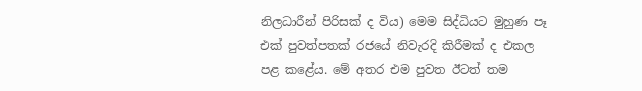නිලධාරීන් පිරිසක් ද විය) මෙම සිද්ධියට මුහුණ පෑ එක් පුවත්පතක් රජයේ නිවැරදි කිරීමක් ද එකල පළ කළේය. මේ අතර එම පුවත ඊටත් තම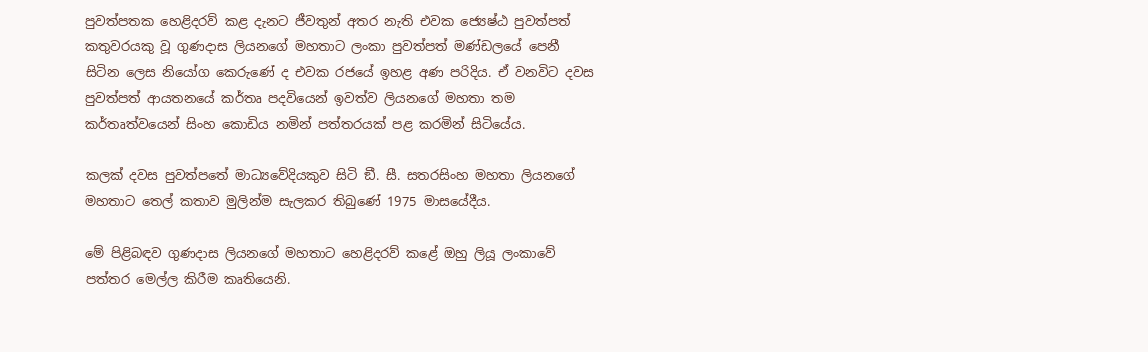පුවත්පතක හෙළිදරව් කළ දැනට ජීවතුන් අතර නැති එවක ජ්‍යෙෂ්ඨ පුවත්පත් කතුවරයකු වූ ගුණදාස ලියනගේ මහතාට ලංකා පුවත්පත් මණ්ඩලයේ පෙනී සිටින ලෙස නියෝග කෙරුණේ ද එවක රජයේ ඉහළ අණ පරිදිය. ඒ වනවිට දවස පුවත්පත් ආයතනයේ කර්තෘ පදවියෙන් ඉවත්ව ලියනගේ මහතා තම කර්තෘත්වයෙන් සිංහ කොඩිය නමින් පත්තරයක් පළ කරමින් සිටියේය.

කලක් දවස පුවත්පතේ මාධ්‍යවේදියකුව සිටි ඞී. සී. සතරසිංහ මහතා ලියනගේ මහතාට තෙල් කතාව මුලින්ම සැලකර තිබුණේ 1975 මාසයේදීය.

මේ පිළිබඳව ගුණදාස ලියනගේ මහතාට හෙළිදරව් කළේ ඔහු ලියූ ලංකාවේ පත්තර මෙල්ල කිරීම කෘතියෙනි.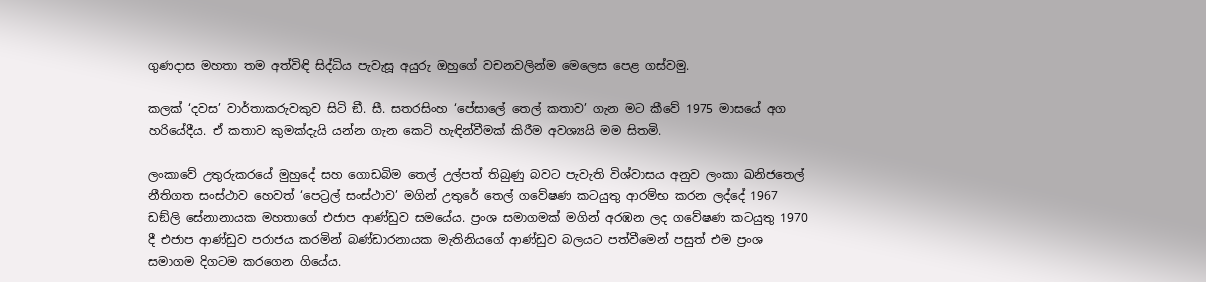ගුණදාස මහතා තම අත්විඳි සිද්ධිය පැවැසූ අයුරු ඔහුගේ වචනවලින්ම මෙලෙස පෙළ ගස්වමු.

කලක් ‘දවස’ වාර්තාකරුවකුව සිටි ඞී. සී. සතරසිංහ ‘පේසාලේ තෙල් කතාව’ ගැන මට කීවේ 1975 මාසයේ අග හරියේදීය. ඒ කතාව කුමක්දැයි යන්න ගැන කෙටි හැඳින්වීමක් කිරීම අවශ්‍යයි මම සිතමි.

ලංකාවේ උතුරුකරයේ මුහුදේ සහ ගොඩබිම තෙල් උල්පත් තිබුණු බවට පැවැති විශ්වාසය අනුව ලංකා ඛනිජතෙල් නීතිගත සංස්ථාව හෙවත් ‘පෙට්‍රල් සංස්ථාව’ මගින් උතුරේ තෙල් ගවේෂණ කටයුතු ආරම්භ කරන ලද්දේ 1967 ඩඞ්ලි සේනානායක මහතාගේ එජාප ආණ්ඩුව සමයේය. ප්‍රංශ සමාගමක් මගින් අරඹන ලද ගවේෂණ කටයුතු 1970 දී එජාප ආණ්ඩුව පරාජය කරමින් බණ්ඩාරනායක මැතිනියගේ ආණ්ඩුව බලයට පත්වීමෙන් පසුත් එම ප්‍රංශ සමාගම දිගටම කරගෙන ගියේය.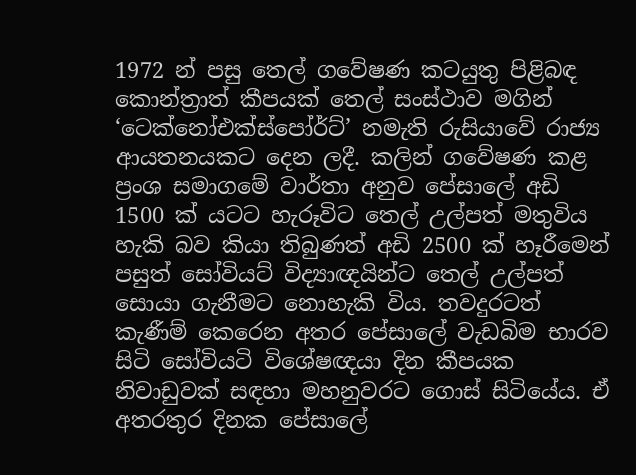1972 න් පසු තෙල් ගවේෂණ කටයුතු පිළිබඳ කොන්ත්‍රාත් කීපයක් තෙල් සංස්ථාව මගින් ‘ටෙක්නෝඑක්ස්පෝර්ට්’ නමැති රුසියාවේ රාජ්‍ය ආයතනයකට දෙන ලදී. කලින් ගවේෂණ කළ ප්‍රංශ සමාගමේ වාර්තා අනුව පේසාලේ අඩි 1500 ක් යටට හැරූවිට තෙල් උල්පත් මතුවිය හැකි බව කියා තිබුණත් අඩි 2500 ක් හෑරීමෙන් පසුත් සෝවියට් විද්‍යාඥයින්ට තෙල් උල්පත් සොයා ගැනීමට නොහැකි විය. තවදුරටත් කැණීම් කෙරෙන අතර පේසාලේ වැඩබිම භාරව සිටි සෝවියටි විශේෂඥයා දින කීපයක නිවාඩුවක් සඳහා මහනුවරට ගොස් සිටියේය. ඒ අතරතුර දිනක පේසාලේ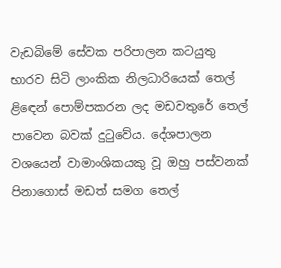වැඩබිමේ සේවක පරිපාලන කටයුතු භාරව සිටි ලාංකික නිලධාරියෙක් තෙල් ළිඳෙන් පොම්පකරන ලද මඩවතුරේ තෙල් පාවෙන බවක් දුටුවේය. දේශපාලන වශයෙන් වාමාංශිකයකු වූ ඔහු පස්වනක් පිනාගොස් මඩත් සමග තෙල්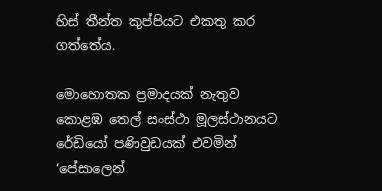හිස් තීන්ත කුප්පියට එකතු කර ගත්තේය.

මොහොතක ප්‍රමාදයක් නැතුව කොළඹ තෙල් සංස්ථා මූලස්ථානයට රේඩියෝ පණිවුඩයක් එවමින් ‘පේසාලෙන්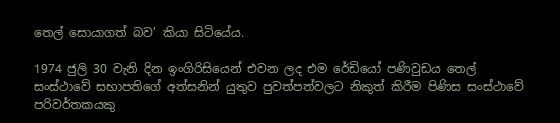තෙල් සොයාගත් බව’ කියා සිටියේය.

1974 ජුලි 30 වැනි දින ඉංගිරිසියෙන් එවන ලද එම රේඩියෝ පණිවුඩය තෙල් සංස්ථාවේ සභාපතිගේ අත්සනින් යුතුව පුවත්පත්වලට නිකුත් කිරීම පිණිස සංස්ථාවේ පරිවර්තකයකු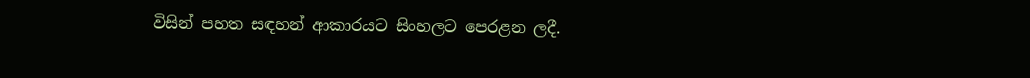විසින් පහත සඳහන් ආකාරයට සිංහලට පෙරළන ලදී.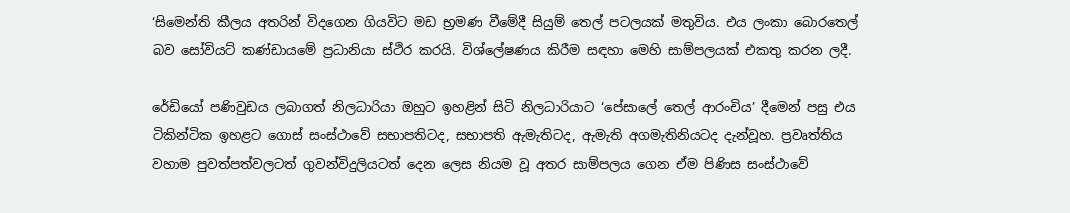‘සිමෙන්ති කීලය අතරින් විදගෙන ගියවිට මඩ භ්‍රමණ වීමේදී සියුම් තෙල් පටලයක් මතුවිය. එය ලංකා බොරතෙල් බව සෝවියට් කණ්ඩායමේ ප්‍රධානියා ස්ථිර කරයි. විශ්ලේෂණය කිරීම සඳහා මෙහි සාම්පලයක් එකතු කරන ලදී.

රේඩියෝ පණිවුඩය ලබාගත් නිලධාරියා ඔහුට ඉහළින් සිටි නිලධාරියාට ‘පේසාලේ තෙල් ආරංචිය’ දීමෙන් පසු එය ටිකින්ටික ඉහළට ගොස් සංස්ථාවේ සභාපතිටද, සභාපති ඇමැතිටද, ඇමැති අගමැතිනියටද දැන්වූහ. ප්‍රවෘත්තිය වහාම පුවත්පත්වලටත් ගුවන්විදුලියටත් දෙන ලෙස නියම වූ අතර සාම්පලය ගෙන ඒම පිණිස සංස්ථාවේ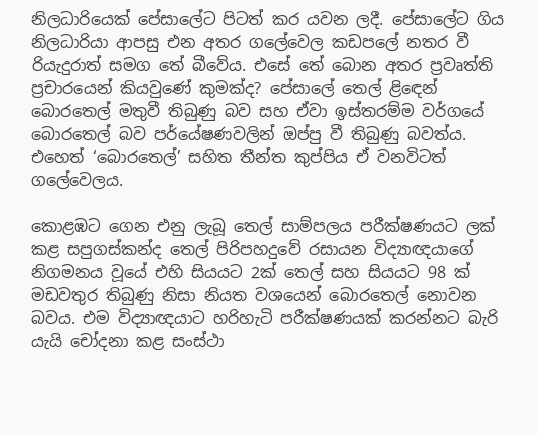නිලධාරියෙක් පේසාලේට පිටත් කර යවන ලදී. පේසාලේට ගිය නිලධාරියා ආපසු එන අතර ගලේවෙල කඩපලේ නතර වී රියැදුරාත් සමග තේ බීවේය. එසේ තේ බොන අතර ප්‍රවෘත්ති ප්‍රචාරයෙන් කියවුණේ කුමක්ද? පේසාලේ තෙල් ළිඳෙන් බොරතෙල් මතුවී තිබුණු බව සහ ඒවා ඉස්තරම්ම වර්ගයේ බොරතෙල් බව පර්යේෂණවලින් ඔප්පු වී තිබුණු බවත්ය. එහෙත් ‘බොරතෙල්’ සහිත තීන්ත කුප්පිය ඒ වනවිටත් ගලේවෙලය.

කොළඹට ගෙන එනු ලැබූ තෙල් සාම්පලය පරීක්ෂණයට ලක් කළ සපුගස්කන්ද තෙල් පිරිපහදුවේ රසායන විද්‍යාඥයාගේ නිගමනය වූයේ එහි සියයට 2ක් තෙල් සහ සියයට 98 ක් මඩවතුර තිබුණු නිසා නියත වශයෙන් බොරතෙල් නොවන බවය. එම විද්‍යාඥයාට හරිහැටි පරීක්ෂණයක් කරන්නට බැරි යැයි චෝදනා කළ සංස්ථා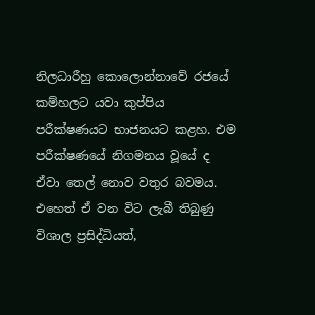නිලධාරීහු කොලොන්නාවේ රජයේ කම්හලට යවා කුප්පිය පරීක්ෂණයට භාජනයට කළහ. එම පරීක්ෂණයේ නිගමනය වූයේ ද ඒවා තෙල් නොව වතුර බවමය. එහෙත් ඒ වන විට ලැබී තිබුණු විශාල ප්‍රසිද්ධියත්,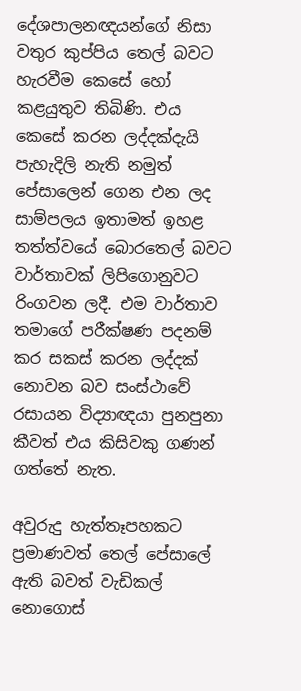දේශපාලනඥයන්ගේ නිසා වතුර කුප්පිය තෙල් බවට හැරවීම කෙසේ හෝ කළයුතුව තිබිණි. එය කෙසේ කරන ලද්දක්දැයි පැහැදිලි නැති නමුත් පේසාලෙන් ගෙන එන ලද සාම්පලය ඉතාමත් ඉහළ තත්ත්වයේ බොරතෙල් බවට වාර්තාවක් ලිපිගොනුවට රිංගවන ලදී. එම වාර්තාව තමාගේ පරීක්ෂණ පදනම් කර සකස් කරන ලද්දක් නොවන බව සංස්ථාවේ රසායන විද්‍යාඥයා පුනපුනා කීවත් එය කිසිවකු ගණන් ගත්තේ නැත.

අවුරුදු හැත්තෑපහකට ප්‍රමාණවත් තෙල් පේසාලේ ඇති බවත් වැඩිකල් නොගොස්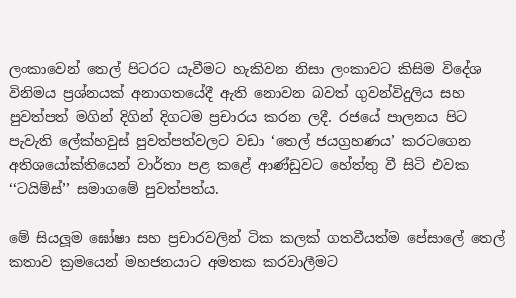ලංකාවෙන් තෙල් පිටරට යැවීමට හැකිවන නිසා ලංකාවට කිසිම විදේශ විනිමය ප්‍රශ්නයක් අනාගතයේදී ඇති නොවන බවත් ගුවන්විදුලිය සහ පුවත්පත් මගින් දිගින් දිගටම ප්‍රචාරය කරන ලදී. රජයේ පාලනය පිට පැවැති ලේක්හවුස් පුවත්පත්වලට වඩා ‘තෙල් ජයග්‍රහණය’ කරටගෙන අතිශයෝක්තියෙන් වාර්තා පළ කළේ ආණ්ඩුවට හේත්තු වී සිටි එවක ‘‘ටයිම්ස්’’ සමාගමේ පුවත්පත්ය.

මේ සියලූම ඝෝෂා සහ ප්‍රචාරවලින් ටික කලක් ගතවීයත්ම පේසාලේ තෙල් කතාව ක්‍රමයෙන් මහජනයාට අමතක කරවාලීමට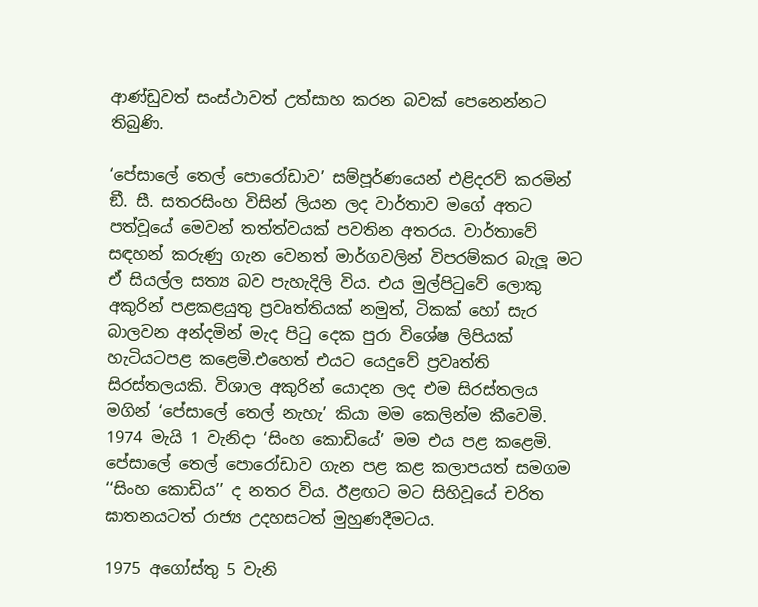ආණ්ඩුවත් සංස්ථාවත් උත්සාහ කරන බවක් පෙනෙන්නට තිබුණි.

‘පේසාලේ තෙල් පොරෝඩාව’ සම්පූර්ණයෙන් එළිදරව් කරමින් ඞී. සී. සතරසිංහ විසින් ලියන ලද වාර්තාව මගේ අතට පත්වූයේ මෙවන් තත්ත්වයක් පවතින අතරය. වාර්තාවේ සඳහන් කරුණු ගැන වෙනත් මාර්ගවලින් විපරම්කර බැලූ මට ඒ සියල්ල සත්‍ය බව පැහැදිලි විය. එය මුල්පිටුවේ ලොකු අකුරින් පළකළයුතු ප්‍රවෘත්තියක් නමුත්, ටිකක් හෝ සැර බාලවන අන්දමින් මැද පිටු දෙක පුරා විශේෂ ලිපියක් හැටියටපළ කළෙමි.එහෙත් එයට යෙදුවේ ප්‍රවෘත්ති සිරස්තලයකි. විශාල අකුරින් යොදන ලද එම සිරස්තලය මගින් ‘පේසාලේ තෙල් නැහැ’ කියා මම කෙලින්ම කීවෙමි. 1974 මැයි 1 වැනිදා ‘සිංහ කොඩියේ’ මම එය පළ කළෙමි. පේසාලේ තෙල් පොරෝඩාව ගැන පළ කළ කලාපයත් සමගම ‘‘සිංහ කොඩිය’’ ද නතර විය. ඊළඟට මට සිහිවූයේ චරිත ඝාතනයටත් රාජ්‍ය උදහසටත් මුහුණදීමටය.

1975 අගෝස්තු 5 වැනි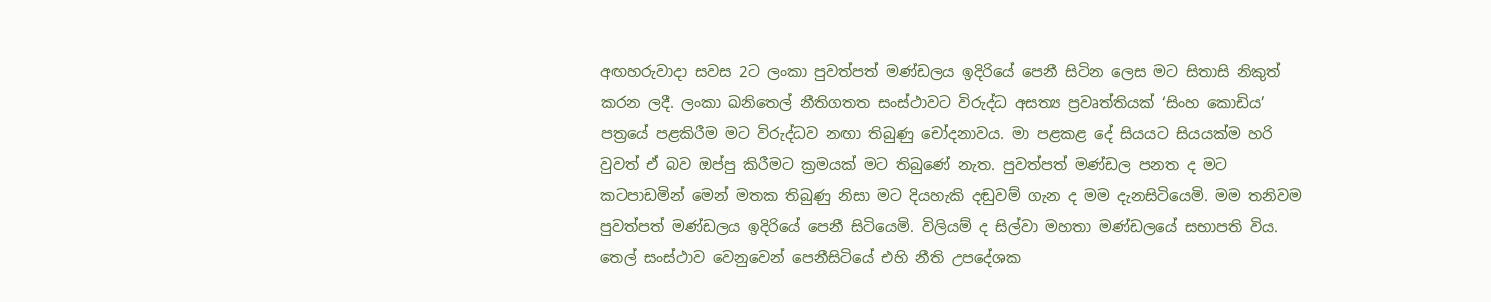අඟහරුවාදා සවස 2ට ලංකා පුවත්පත් මණ්ඩලය ඉදිරියේ පෙනී සිටින ලෙස මට සිතාසි නිකුත් කරන ලදී. ලංකා ඛනිතෙල් නීතිගතත සංස්ථාවට විරුද්ධ අසත්‍ය ප්‍රවෘත්තියක් ‘සිංහ කොඩිය’ පත්‍රයේ පළකිරීම මට විරුද්ධව නඟා තිබුණු චෝදනාවය. මා පළකළ දේ සියයට සියයක්ම හරි වුවත් ඒ බව ඔප්පු කිරීමට ක්‍රමයක් මට තිබුණේ නැත. පුවත්පත් මණ්ඩල පනත ද මට කටපාඩමින් මෙන් මතක තිබුණු නිසා මට දියහැකි දඬුවම් ගැන ද මම දැනසිටියෙමි. මම තනිවම පුවත්පත් මණ්ඩලය ඉදිරියේ පෙනී සිටියෙමි. විලියම් ද සිල්වා මහතා මණ්ඩලයේ සභාපති විය. තෙල් සංස්ථාව වෙනුවෙන් පෙනීසිටියේ එහි නීති උපදේශක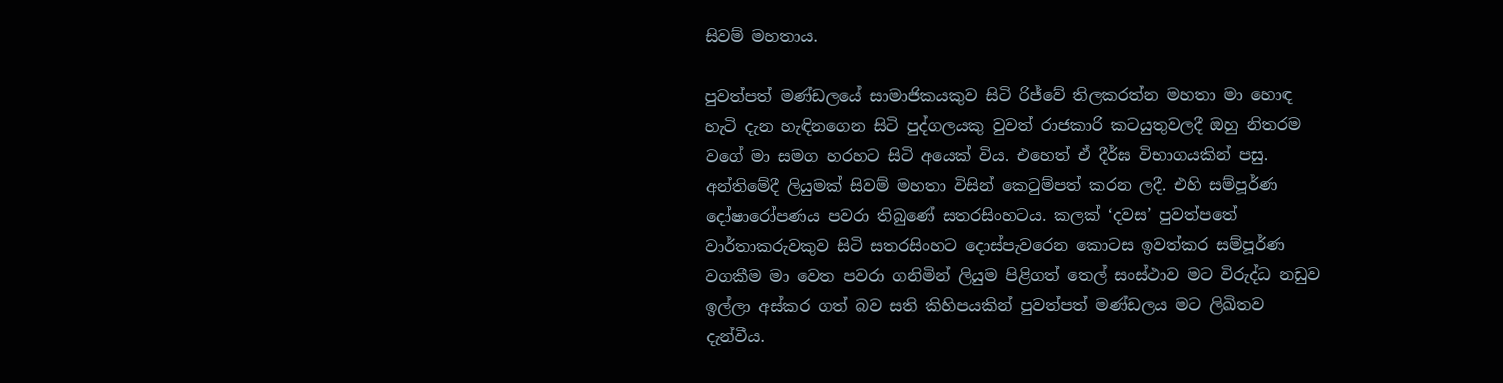සිවම් මහතාය.

පුවත්පත් මණ්ඩලයේ සාමාජිකයකුව සිටි රිජ්වේ තිලකරත්න මහතා මා හොඳ හැටි දැන හැඳිනගෙන සිටි පුද්ගලයකු වුවත් රාජකාරි කටයුතුවලදී ඔහු නිතරම වගේ මා සමග හරහට සිටි අයෙක් විය. එහෙත් ඒ දීර්ඝ විභාගයකින් පසු. අන්තිමේදී ලියුමක් සිවම් මහතා විසින් කෙටුම්පත් කරන ලදී. එහි සම්පූර්ණ දෝෂාරෝපණය පවරා තිබුණේ සතරසිංහටය. කලක් ‘දවස’ පුවත්පතේ වාර්තාකරුවකුව සිටි සතරසිංහට දොස්පැවරෙන කොටස ඉවත්කර සම්පූර්ණ වගකීම මා වෙත පවරා ගනිමින් ලියුම පිළිගත් තෙල් සංස්ථාව මට විරුද්ධ නඩුව ඉල්ලා අස්කර ගත් බව සති කිහිපයකින් පුවත්පත් මණ්ඩලය මට ලිඛිතව දැන්වීය.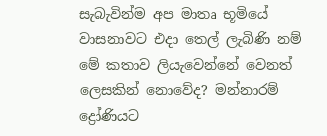සැබැවින්ම අප මාතෘ භූමියේ වාසනාවට එදා තෙල් ලැබිණි නම් මේ කතාව ලියැවෙන්නේ වෙනත් ලෙසකින් නොවේද? මන්නාරම් ද්‍රෝණියට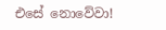එසේ නොවේවා!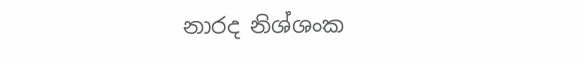නාරද නිශ්ශංක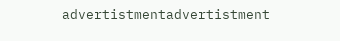advertistmentadvertistment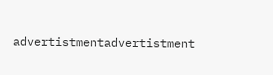advertistmentadvertistment